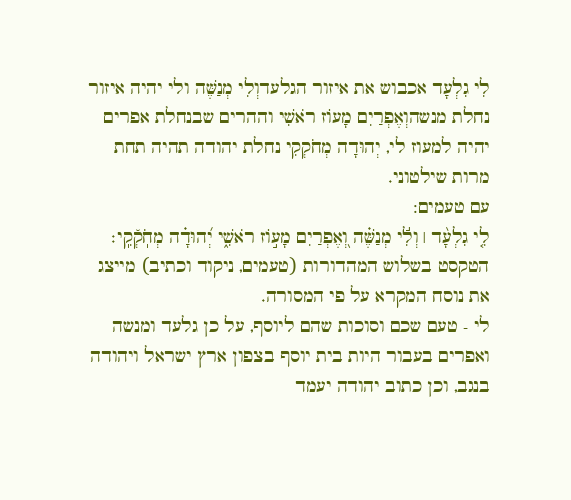לִי גִלְעָד אכבוש את איזור הגלעדוְלִי מְנַשֶּׁה ולי יהיה איזור נחלת מנשהוְאֶפְרַיִם מָעוֹז רֹאשִׁי וההרים שבנחלת אפרים יהיה למעוז לי, יְהוּדָה מְחֹקְקִי נחלת יהודה תהיה תחת מרות שילטוני.
עם טעמים:
לִ֤י גִלְעָ֨ד ׀ וְלִ֬י מְנַשֶּׁ֗ה וְ֭אֶפְרַיִם מָע֣וֹז רֹאשִׁ֑י יְ֝הוּדָ֗ה מְחֹֽקְﬞקִֽי׃
הטקסט בשלוש המהדורות (טעמים, ניקוד וכתיב) מייצג את נוסח המקרא על פי המסורה.
לי - טעם שכם וסוכות שהם ליוסף, על כן גלעד ומנשה ואפרים בעבור היות בית יוסף בצפון ארץ ישראל ויהודה בנגב, וכן כתוב יהודה יעמד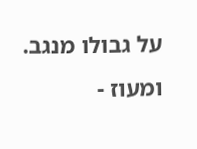על גבולו מנגב.
ומעוז -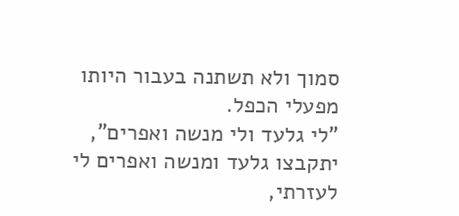סמוך ולא תשתנה בעבור היותו מפעלי הכפל.
"לי גלעד ולי מנשה ואפרים", יתקבצו גלעד ומנשה ואפרים לי לעזרתי,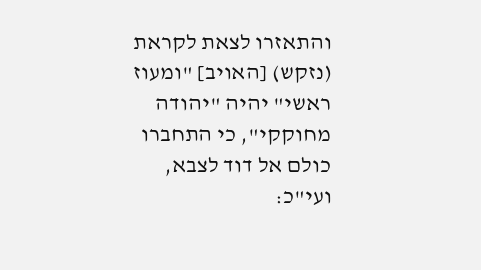והתאזרו לצאת לקראת (נזקש) [האויב] "ומעוז ראשי" יהיה "יהודה מחוקקי", כי התחברו כולם אל דוד לצבא, ועי"כ: